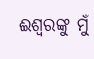ଈଶ୍ୱରଙ୍କୁ ମୁଁ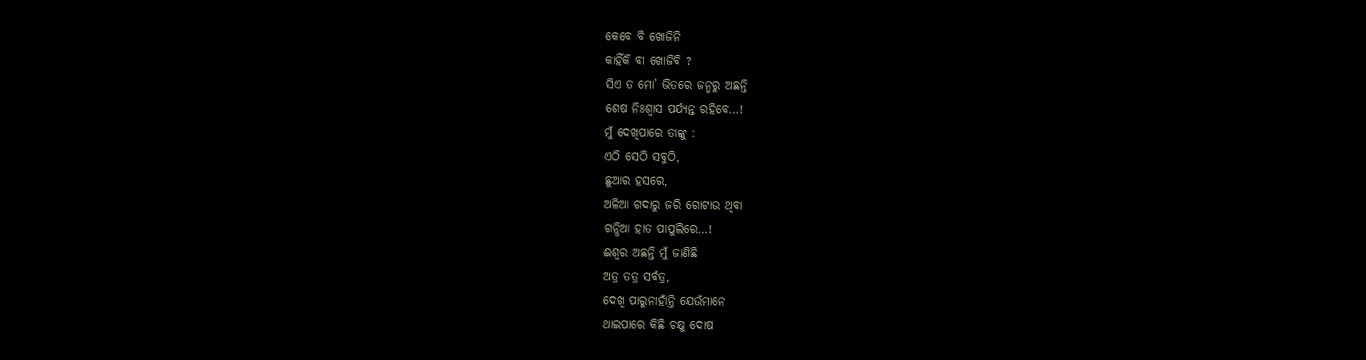କେବେ ବି ଖୋଜିନି
କାହିଁକି ବା ଖୋଜିବି ?
ସିଏ ତ ମୋ’ ଭିତରେ ଜନ୍ମରୁ ଅଛନ୍ତି
ଶେଷ ନିଃଶ୍ବାସ ପର୍ଯ୍ୟନ୍ତ ରହିବେ…!
ମୁଁ ଦେଖିପାରେ ତାଙ୍କୁ :
ଏଠି ସେଠି ସବୁଠି,
ଛୁଆର ହସରେ,
ଅଳିଆ ଗଦାରୁ ଜରି ଗୋଟାଉ ଥିବା
ଗନ୍ଧିଆ ହାତ ପାପୁଲିରେ…!
ଈଶ୍ୱର ଅଛନ୍ତି ମୁଁ ଜାଣିଛି
ଅତ୍ର ତତ୍ର ସର୍ବତ୍ର,
ଦେଖି ପାରୁନାହାଁନ୍ତି ଯେଉଁମାନେ
ଥାଇପାରେ କିଛି ଚକ୍ଷୁ ଦୋଷ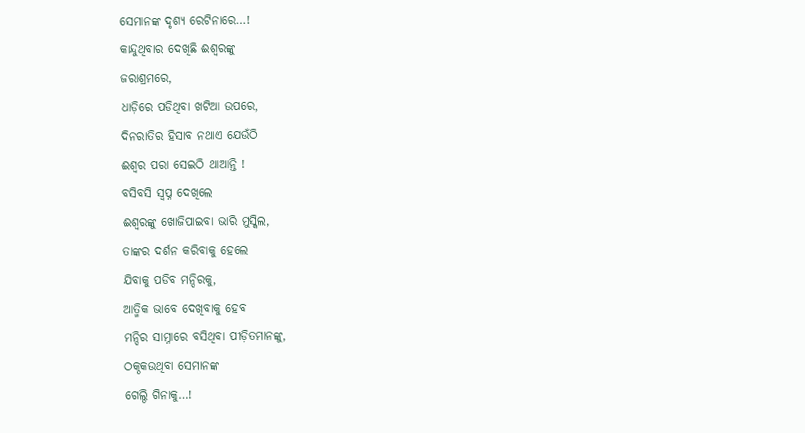ସେମାନଙ୍କ ଦୃଶ୍ୟ ରେଟିନାରେ…!
କାନ୍ଦୁଥିବାର ଦେଖିଛି ଈଶ୍ୱରଙ୍କୁ
ଜରାଶ୍ରମରେ,
ଧାଡ଼ିରେ ପଡିଥିବା ଖଟିଆ ଉପରେ,
ଦିନରାତିର ହିସାବ ନଥାଏ ଯେଉଁଠି
ଈଶ୍ୱର ପରା ସେଇଠି ଥାଆନ୍ତି !
ବସିବସି ସ୍ୱପ୍ନ ଦେଖିଲେ
ଈଶ୍ୱରଙ୍କୁ ଖୋଜିପାଇବା ଭାରି ମୁସ୍କିଲ,
ତାଙ୍କର ଦର୍ଶନ କରିବାକୁ ହେଲେ
ଯିବାକୁ ପଡିବ ମନ୍ଦିରକୁ,
ଆତ୍ମିକ ଭାବେ ଦେଖିବାକୁ ହେବ
ମନ୍ଦିର ସାମ୍ନାରେ ବସିଥିବା ପୀଡ଼ିତମାନଙ୍କୁ,
ଠକ୍ଠକଉଥିବା ସେମାନଙ୍କ
ଗେଲ୍ଠି ଗିନାକୁ…!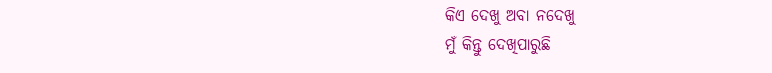କିଏ ଦେଖୁ ଅବା ନଦେଖୁ
ମୁଁ କିନ୍ତୁ ଦେଖିପାରୁଛି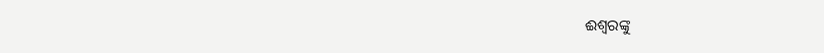ଈଶ୍ୱରଙ୍କୁ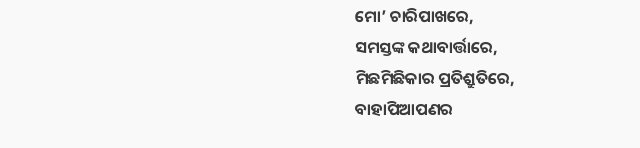ମୋ’ ଚାରିପାଖରେ,
ସମସ୍ତଙ୍କ କଥାବାର୍ତ୍ତାରେ,
ମିଛମିଛିକାର ପ୍ରତିଶ୍ରୁତିରେ,
ବାହାପିଆପଣର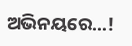ଅଭିନୟରେ…!